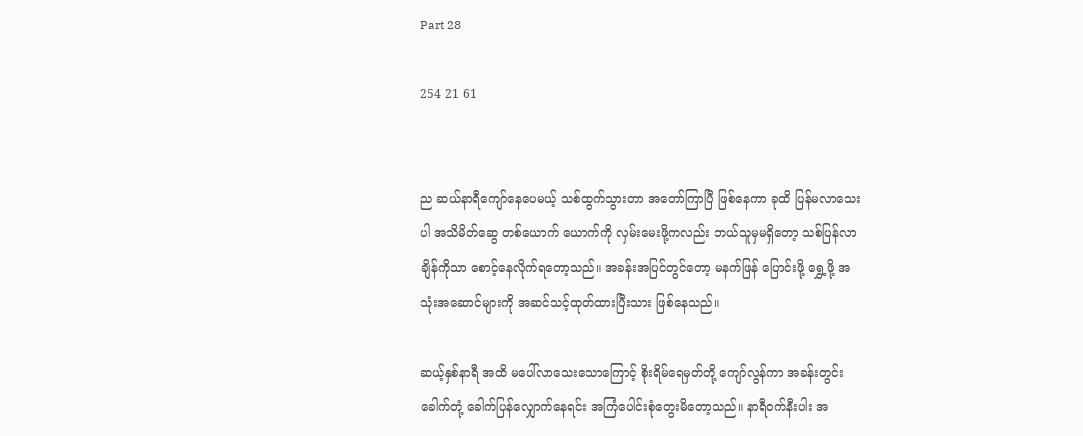Part 28

254 21 61


ည ဆယ်နာရီကျော်နေပေမယ့် သစ်ထွက်သွားတာ အတော်ကြာပြီ ဖြစ်နေကာ ခုထိ ပြန်မလာသေးပါ အသိမိတ်ဆွေ တစ်ယောက် ယောက်ကို လှမ်းမေးဖို့ကလည်း ဘယ်သူမှမရှိတော့ သစ်ပြန်လာချိန်ကိုသာ စောင့်နေလိုက်ရတော့သည်။ အခန်းအပြင်တွင်တော့ မနက်ဖြန် ပြောင်းဖို့ ရွှေ့ဖို့ အသုံးအဆောင်များကို အဆင်သင့်ထုတ်ထားပြီးသား ဖြစ်နေသည်။

ဆယ့်နှစ်နာရီ အထိ မပေါ်လာသေးသောကြောင့် စိုးရိမ်ရေမှတ်တို့ ကျော်လွန်ကာ အခန်းတွင်း ခေါက်တုံ့ ခေါက်ပြန်လျှောက်နေရင်း အကြံပေါင်းစုံတွေးမိတော့သည်။ နာရီဝက်နီးပါး အ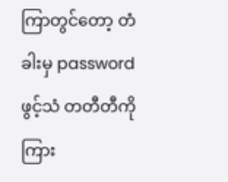ကြာတွင်တော့ တံခါးမှ password ဖွင့်သံ တတီတီကို ကြား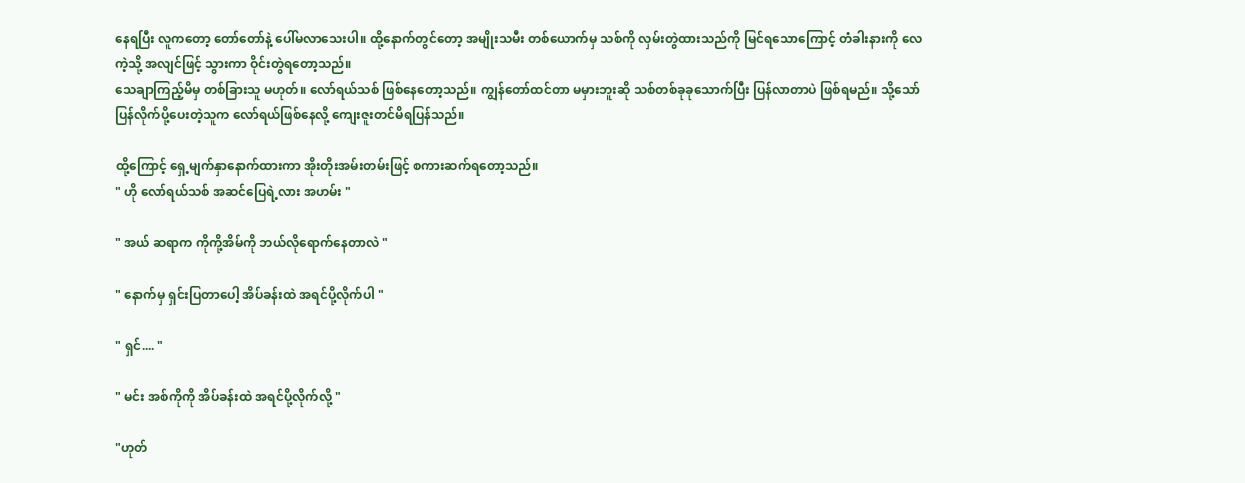နေရပြီး လူကတော့ တော်တော်နဲ့ ပေါ်မလာသေးပါ။ ထို့နောက်တွင်တော့ အမျိုးသမီး တစ်ယောက်မှ သစ်ကို လှမ်းတွဲထားသည်ကို မြင်ရသောကြောင့် တံခါးနားကို လေကဲ့သို့ အလျင်ဖြင့် သွားကာ ဝိုင်းတွဲရတော့သည်။
သေချာကြည့်မိမှ တစ်ခြားသူ မဟုတ်။ လော်ရယ်သစ် ဖြစ်နေတော့သည်။ ကျွန်တော်ထင်တာ မမှားဘူးဆို သစ်တစ်ခုခုသောက်ပြီး ပြန်လာတာပဲ ဖြစ်ရမည်။ သို့သော် ပြန်လိုက်ပို့ပေးတဲ့သူက လော်ရယ်ဖြစ်နေလို့ ကျေးဇူးတင်မိရပြန်သည်။

ထို့ကြောင့် ရှေ့မျက်နှာနောက်ထားကာ အိုးတိုးအမ်းတမ်းဖြင့် စကားဆက်ရတော့သည်။
" ဟို လော်ရယ်သစ် အဆင်ပြေရဲ့လား အဟမ်း "

" အယ် ဆရာက ကိုကို့အိမ်ကို ဘယ်လိုရောက်နေတာလဲ "

" နောက်မှ ရှင်းပြတာပေါ့ အိပ်ခန်းထဲ အရင်ပို့လိုက်ပါ "

" ရှင်.... "

" မင်း အစ်ကိုကို အိပ်ခန်းထဲ အရင်ပို့လိုက်လို့ "

"ဟုတ်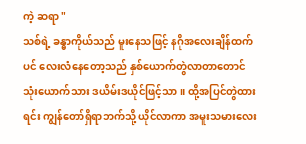ကဲ့ ဆရာ "
သစ်ရဲ့ ခန္ဓာကိုယ်သည် မူးနေသဖြင့် နဂိုအလေးချိန်ထက်ပင် လေးလံနေတော့သည် နှစ်ယောက်တွဲလာတာတောင် သုံးယောက်သား ဒယိမ်းဒယိုင်ဖြင့်သာ။ ထို့အပြင်တွဲထားရင်း ကျွန်တော်ရှိရာဘက်သို့ ယိုင်လာကာ အမူးသမားလေး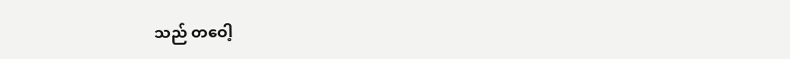သည် တဝေါ့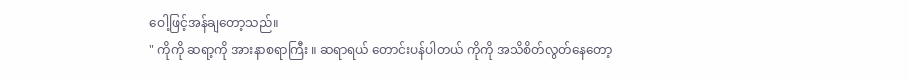ဝေါ့ဖြင့်အန်ချတော့သည်။
" ကိုကို ဆရာ့ကို အားနာစရာကြီး ။ ဆရာရယ် တောင်းပန်ပါတယ် ကိုကို အသိစိတ်လွတ်နေတော့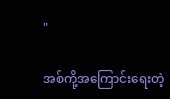"

အစ်ကို့အကြောင်းရေးတဲ့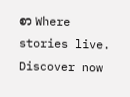စာ Where stories live. Discover now